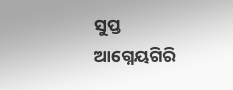ସୁପ୍ତ ଆଗ୍ନେୟଗିରି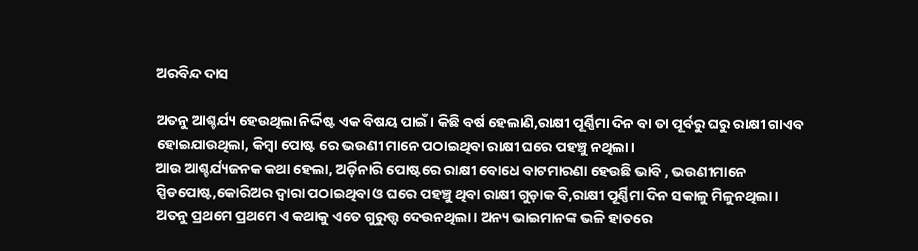ଅରବିନ୍ଦ ଦାସ

ଅତନୁ ଆଶ୍ଚର୍ଯ୍ୟ ହେଉଥିଲା ନିର୍ଦ୍ଦିଷ୍ଟ ଏକ ବିଷୟ ପାଇଁ। କିଛି ବର୍ଷ ହେଲାଣି,ରାକ୍ଷୀ ପୂର୍ଣ୍ଣିମା ଦିନ ବା ତା ପୂର୍ବରୁ ଘରୁ ରାକ୍ଷୀ ଗାଏବ ହୋଇଯାଉଥିଲା, କିମ୍ବା ପୋଷ୍ଟ ରେ ଭଉଣୀ ମାନେ ପଠାଇଥିବା ରାକ୍ଷୀ ଘରେ ପହଞ୍ଚୁ ନଥିଲା।
ଆଉ ଆଶ୍ଚର୍ଯ୍ୟଜନକ କଥା ହେଲା, ଅର୍ଡ଼ିନାରି ପୋଷ୍ଟରେ ରାକ୍ଷୀ ବୋଧେ ବାଟମାରଣା ହେଉଛି ଭାବି , ଭଉଣୀମାନେ ସ୍ପିଡପୋଷ୍ଟ,କୋରିଅର ଦ୍ଵାରା ପଠାଇଥିବା ଓ ଘରେ ପହଞ୍ଚୁ ଥିବା ରାକ୍ଷୀ ଗୁଡ଼ାକ ବି,ରାକ୍ଷୀ ପୂର୍ଣ୍ଣିମା ଦିନ ସକାଳୁ ମିଳୁନଥିଲା।
ଅତନୁ ପ୍ରଥମେ ପ୍ରଥମେ ଏ କଥାକୁ ଏତେ ଗୁରୁତ୍ତ୍ଵ ଦେଉନଥିଲା। ଅନ୍ୟ ଭାଇମାନଙ୍କ ଭଳି ହାତରେ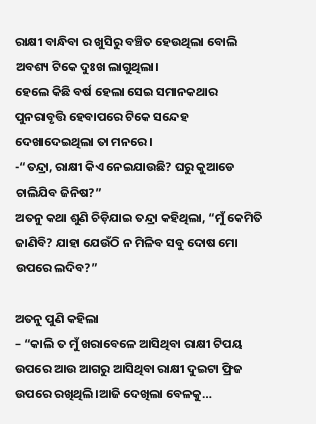ରାକ୍ଷୀ ବାନ୍ଧିବା ର ଖୁସିରୁ ବଞ୍ଚିତ ହେଉଥିଲା ବୋଲି ଅବଶ୍ୟ ଟିକେ ଦୁଃଖ ଲାଗୁଥିଲା।
ହେଲେ କିଛି ବର୍ଷ ହେଲା ସେଇ ସମାନକଥାର ପୁନରାବୃତ୍ତି ହେବାପରେ ଟିକେ ସନ୍ଦେହ ଦେଖାଦେଇଥିଲା ତା ମନରେ।
-“ତନ୍ଦ୍ରା, ରାକ୍ଷୀ କିଏ ନେଇଯାଉଛି? ଘରୁ କୁଆଡେ ଚାଲିଯିବ ଜିନିଷ?”
ଅତନୁ କଥା ଶୁଣି ଚିଡ଼ିଯାଇ ତନ୍ଦ୍ରା କହିଥିଲା, “ମୁଁ କେମିତି ଜାଣିବି? ଯାହା ଯେଉଁଠି ନ ମିଳିବ ସବୁ ଦୋଷ ମୋ ଉପରେ ଲଦିବ?”

ଅତନୁ ପୁଣି କହିଲା
– “କାଲି ତ ମୁଁ ଖରାବେଳେ ଆସିଥିବା ରାକ୍ଷୀ ଟିପୟ ଉପରେ ଆଉ ଆଗରୁ ଆସିଥିବା ରାକ୍ଷୀ ଦୁଇଟା ଫ୍ରିଜ ଉପରେ ରଖିଥିଲି।ଆଜି ଦେଖିଲା ବେଳକୁ…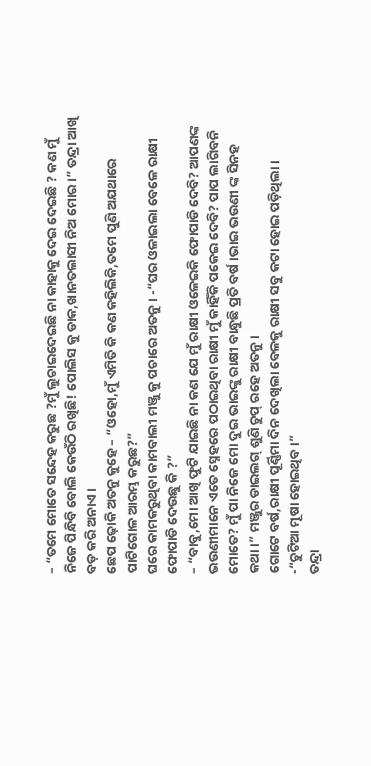– “ତମେ ମୋତେ ସନ୍ଦେହ କରୁଛ ?ମୁଁ ଲୁଚାଇଦେଇଛି ନା କାହାକୁ ଦେଇ ଦେଇଛି ? କଣ ମୁଁ ନିଜେ ପିନ୍ଧିବି ବୋଲି କେଉଁଠି ରଖିଛି! ପୋଲିସ କୁ ଡାକ,ଖାନତଲାସୀ ନିଅ ମୋର।” ତନ୍ଦ୍ରା ଆଖି ବଡ଼ କରି ଅନାଏ।
ଛେପ ଢ଼ୋକି ଅତନୁ କୁହେ – “ଓହୋ,ମୁଁ ଏମିତି କି କଣ କହିଲିକି,ତମେ ପୁଣି ଅଯଥାରେ ପାଟିଗୋଳ ଆରମ୍ଭ କରୁଛ?”
ଘରେ କାମକରୁଥିବା କାମବାଲୀ ମଞ୍ଜୁ କୁ ପଚାରେ ଅତନୁ। -“ଘର ଓଳାଇଲା ବେଳେ ରାକ୍ଷୀ ଫୋପାଡି ଦେଉଛୁ କି ?”
– “ବାବୁ,ମୋ ଆଖି ଫୁଟି ଯାଇଛି ନା କଣ ଯେ ମୁଁ ରାକ୍ଷୀ ଓଳେଇକି ଫୋପାଡି ଦେବି? ଆପଣଙ୍କ ଭଉଣୀମାନେ ଏତେ ସ୍ନେହରେ ପଠାଇଥିବା ରାକ୍ଷୀ ମୁଁ କାହିଁକି ପକେଇ ଦେବି? ପାପ ଲାଗିବନି ମୋତେ? ମୁଁ ପା ନିଜେ ମୋ ଦୁଇ ଭାଇଙ୍କୁ ରାକ୍ଷୀ ବାନ୍ଧୁଛି ପ୍ରତି ବର୍ଷ।ଭାଇ ଭଉଣୀ ଙ୍କ ସିନହ କଥା।” ମଞ୍ଜୁର ଡାଇଲଗ୍ ଶୁଣି ଚୁପ୍ ରହେ ଅତନୁ।
ଗୋଟେ ବର୍ଷ,ରାକ୍ଷୀ ପୂର୍ଣ୍ଣିମା ଦିନ ଦେଖିଲା ବେଳକୁ ରାକ୍ଷୀ ସବୁ କଟା ହୋଇ ପଡ଼ିଥିଲା।
-“ଚୁଟିଆ ମୂଷା ହୋଇଥିବ।”
ତନ୍ଦ୍ରା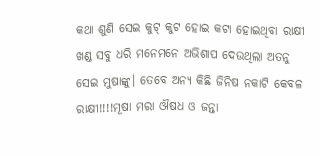କଥା ଶୁଣି ସେଇ କୁଟ୍ କୁଟ ହୋଇ କଟା ହୋଇଥିବା ରାକ୍ଷୀ ଖଣ୍ଡ ସବୁ ଧରି ମନେମନେ ଅଭିଶାପ ଦେଉଥିଲା ଅତନୁ ସେଇ ମୁଷାଙ୍କୁ। ତେବେ ଅନ୍ୟ କିଛି ଜିନିଷ ନକାଟି କେବଳ ରାକ୍ଷୀ!!!!ମୂଷା ମରା ଔଷଧ ଓ ଜନ୍ତା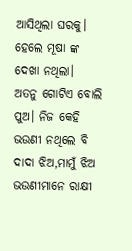ଆସିଥିଲା ଘରକୁ। ହେଲେ ମୂଷା ଙ୍କ ଦେଖା ନଥିଲା।
ଅତନୁ ଗୋଟିଏ ବୋଲି ପୁଅ। ନିଜ କେହି ଭଉଣୀ ନଥିଲେ ବି ଦାଦା ଝିଅ,ମାମୁଁ ଝିଅ ଭଉଣୀମାନେ ରାକ୍ଷୀ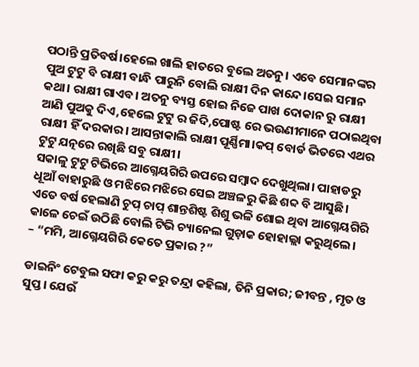ପଠାନ୍ତି ପ୍ରତିବର୍ଷ।ହେଲେ ଖାଲି ହାତରେ ବୁଲେ ଅତନୁ। ଏବେ ସେମାନଙ୍କର ପୁଅ ଟୁଟୁ ବି ରାକ୍ଷୀ ବାନ୍ଧି ପାରୁନି ବୋଲି ରାକ୍ଷୀ ଦିନ କାନ୍ଦେ।ସେଇ ସମାନ କଥା। ରାକ୍ଷୀ ଗାଏବ। ଅତନୁ ବ୍ୟସ୍ତ ହୋଇ ନିଜେ ପାଖ ଦୋକାନ ରୁ ରାକ୍ଷୀ ଆଣି ପୁଅକୁ ଦିଏ,ହେଲେ ଟୁଟୁ ର ଜିଦି,ପୋଷ୍ଟ ରେ ଭଉଣୀମାନେ ପଠାଇଥିବା ରାକ୍ଷୀ ହିଁ ଦରକାର। ଆସନ୍ତାକାଲି ରାକ୍ଷୀ ପୂର୍ଣ୍ଣିମା।କପ୍ ବୋର୍ଡ ଭିତରେ ଏଥର ଟୁଟୁ ଯତ୍ନରେ ରଖିଛି ସବୁ ରାକ୍ଷୀ।
ସକାଳୁ ଟୁଟୁ ଟିଭିରେ ଆଗ୍ନେୟଗିରି ଉପରେ ସମ୍ବାଦ ଦେଖୁଥିଲା। ପାହାଡରୁ ଧୂଆଁ ବାହାରୁଛି ଓ ମଝିରେ ମଝିରେ ସେଇ ଅଞ୍ଚଳରୁ କିଛି ଶବ୍ଦ ବି ଆସୁଛି।
ଏତେ ବର୍ଷ ହେଲାଣି ଚୁପ୍ ଚାପ୍ ଶାନ୍ତଶିଷ୍ଟ ଶିଶୁ ଭଳି ଶୋଇ ଥିବା ଆଗ୍ନେୟଗିରି କାଳେ ଚେଇଁ ଉଠିଛି ବୋଲି ଟିଭି ଚ୍ୟାନେଲ ଗୁଡ଼ାକ ହୋହାଲ୍ଲା କରୁଥିଲେ।
– “ମମି, ଆଗ୍ନେୟଗିରି କେତେ ପ୍ରକାର ?”

ଡାଇନିଂ ଟେବୁଲ ସଫା କରୁ କରୁ ତନ୍ଦ୍ରା କହିଲା, ତିନି ପ୍ରକାର; ଜୀବନ୍ତ , ମୃତ ଓ ସୁପ୍ତ। ଯେଉଁ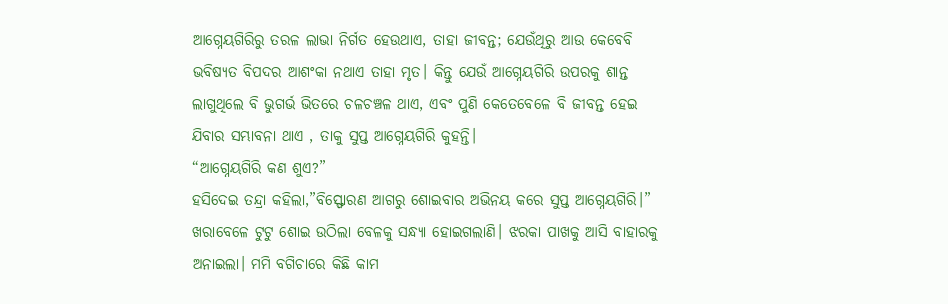ଆଗ୍ନେୟଗିରିରୁ ତରଳ ଲାଭା ନିର୍ଗତ ହେଉଥାଏ, ତାହା ଜୀବନ୍ତ; ଯେଉଁଥିରୁ ଆଉ କେବେବି ଭବିଷ୍ୟତ ବିପଦର ଆଶଂକା ନଥାଏ ତାହା ମୃତ। କିନ୍ତୁ ଯେଉଁ ଆଗ୍ନେୟଗିରି ଉପରକୁ ଶାନ୍ତ ଲାଗୁଥିଲେ ବି ଭୁଗର୍ଭ ଭିତରେ ଚଳଚଞ୍ଚଳ ଥାଏ, ଏବଂ ପୁଣି କେତେବେଳେ ବି ଜୀବନ୍ତ ହେଇ ଯିବାର ସମ୍ଭାବନା ଥାଏ , ତାକୁ ସୁପ୍ତ ଆଗ୍ନେୟଗିରି କୁହନ୍ତି।
“ଆଗ୍ନେୟଗିରି କଣ ଶୁଏ?”
ହସିଦେଇ ତନ୍ଦ୍ରା କହିଲା,”ବିସ୍ଫୋରଣ ଆଗରୁ ଶୋଇବାର ଅଭିନୟ କରେ ସୁପ୍ତ ଆଗ୍ନେୟଗିରି।”
ଖରାବେଳେ ଟୁଟୁ ଶୋଇ ଉଠିଲା ବେଳକୁ ସନ୍ଧ୍ୟା ହୋଇଗଲାଣି। ଝରକା ପାଖକୁ ଆସି ବାହାରକୁ ଅନାଇଲା। ମମି ବଗିଚାରେ କିଛି କାମ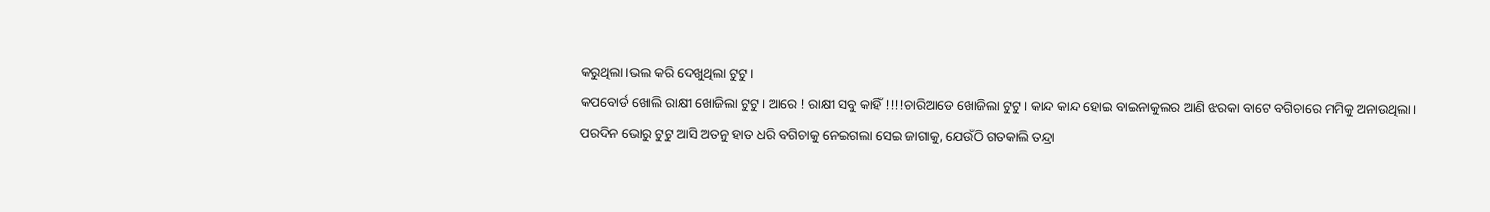କରୁଥିଲା।ଭଲ କରି ଦେଖୁଥିଲା ଟୁଟୁ।
କପବୋର୍ଡ ଖୋଲି ରାକ୍ଷୀ ଖୋଜିଲା ଟୁଟୁ। ଆରେ ! ରାକ୍ଷୀ ସବୁ କାହିଁ !!!!ଚାରିଆଡେ ଖୋଜିଲା ଟୁଟୁ। କାନ୍ଦ କାନ୍ଦ ହୋଇ ବାଇନାକୁଲର ଆଣି ଝରକା ବାଟେ ବଗିଚାରେ ମମିକୁ ଅନାଉଥିଲା।
ପରଦିନ ଭୋରୁ ଟୁଟୁ ଆସି ଅତନୁ ହାତ ଧରି ବଗିଚାକୁ ନେଇଗଲା ସେଇ ଜାଗାକୁ, ଯେଉଁଠି ଗତକାଲି ତନ୍ଦ୍ରା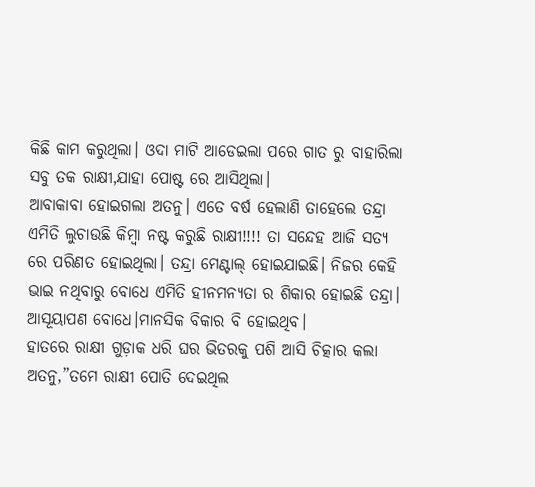କିଛି କାମ କରୁଥିଲା। ଓଦା ମାଟି ଆଡେଇଲା ପରେ ଗାତ ରୁ ବାହାରିଲା ସବୁ ତକ ରାକ୍ଷୀ,ଯାହା ପୋଷ୍ଟ ରେ ଆସିଥିଲା।
ଆବାକାବା ହୋଇଗଲା ଅତନୁ। ଏତେ ବର୍ଷ ହେଲାଣି ତାହେଲେ ତନ୍ଦ୍ରା ଏମିତି ଲୁଚାଉଛି କିମ୍ବା ନଷ୍ଟ କରୁଛି ରାକ୍ଷୀ!!!! ତା ସନ୍ଦେହ ଆଜି ସତ୍ୟ ରେ ପରିଣତ ହୋଇଥିଲା। ତନ୍ଦ୍ରା ମେଣ୍ଟାଲ୍ ହୋଇଯାଇଛି। ନିଜର କେହି ଭାଇ ନଥିବାରୁ ବୋଧେ ଏମିତି ହୀନମନ୍ୟତା ର ଶିକାର ହୋଇଛି ତନ୍ଦ୍ରା। ଆସୂୟାପଣ ବୋଧେ।ମାନସିକ ବିକାର ବି ହୋଇଥିବ।
ହାତରେ ରାକ୍ଷୀ ଗୁଡ଼ାକ ଧରି ଘର ଭିତରକୁ ପଶି ଆସି ଚିତ୍କାର କଲା ଅତନୁ,”ତମେ ରାକ୍ଷୀ ପୋତି ଦେଇଥିଲ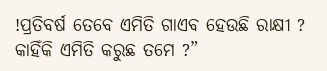!ପ୍ରତିବର୍ଷ ତେବେ ଏମିତି ଗାଏବ ହେଉଛି ରାକ୍ଷୀ ? କାହିଁକି ଏମିତି କରୁଛ ତମେ ?”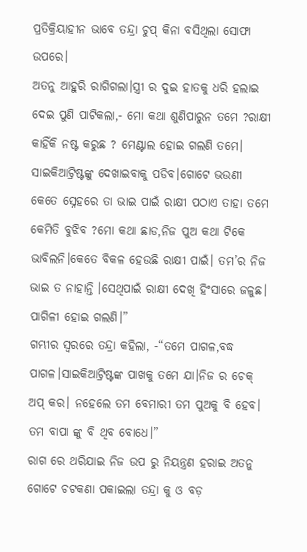ପ୍ରତିକ୍ରିୟାହୀନ ଭାବେ ତନ୍ଦ୍ରା ଚୁପ୍ କିନା ବସିଥିଲା ସୋଫା ଉପରେ।
ଅତନୁ ଆହୁରି ରାଗିଗଲା।ସ୍ତ୍ରୀ ର ଦୁଇ ହାତକୁ ଧରି ହଲାଇ ଦେଇ ପୁଣି ପାଟିକଲା,- ମୋ କଥା ଶୁଣିପାରୁନ ତମେ ?ରାକ୍ଷୀ କାହିଁକି ନଷ୍ଟ କରୁଛ ? ମେଣ୍ଟାଲ ହୋଇ ଗଲଣି ତମେ। ସାଇକିଆଟ୍ରିଷ୍ଟଙ୍କୁ ଦେଖାଇବାକୁ ପଡିବ।ଗୋଟେ ଭଉଣୀ କେତେ ସ୍ନେହରେ ତା ଭାଇ ପାଇଁ ରାକ୍ଷୀ ପଠାଏ ତାହା ତମେ କେମିତି ବୁଝିବ ?ମୋ କଥା ଛାଡ,ନିଜ ପୁଅ କଥା ଟିକେ ଭାବିଲନି।କେତେ ବିକଳ ହେଉଛି ରାକ୍ଷୀ ପାଇଁ। ତମ’ର ନିଜ ଭାଇ ତ ନାହାନ୍ତି ।ସେଥିପାଇଁ ରାକ୍ଷୀ ଦେଖି ହିଂସାରେ ଜଳୁଛ। ପାଗିଳୀ ହୋଇ ଗଲଣି।”
ଗମ୍ଭୀର ସ୍ଵରରେ ତନ୍ଦ୍ରା କହିଲା, -“ତମେ ପାଗଳ,ବଦ୍ଧ ପାଗଳ।ସାଇକିଆଟ୍ରିଷ୍ଟଙ୍କ ପାଖକୁ ତମେ ଯା।ନିଜ ର ଚେକ୍ ଅପ୍ କର। ନହେଲେ ତମ ବେମାରୀ ତମ ପୁଅକୁ ବି ହେବ। ତମ ବାପା ଙ୍କୁ ବି ଥିବ ବୋଧେ।”
ରାଗ ରେ ଥରିଯାଇ ନିଜ ଉପ ରୁ ନିୟନ୍ତ୍ରଣ ହରାଇ ଅତନୁ ଗୋଟେ ଚଟକଣା ପକାଇଲା ତନ୍ଦ୍ରା କୁ ଓ ବଡ଼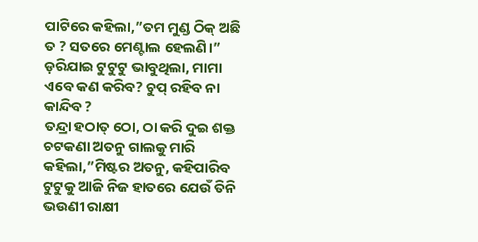ପାଟିରେ କହିଲା,”ତମ ମୁଣ୍ଡ ଠିକ୍ ଅଛି ତ ? ସତରେ ମେଣ୍ଟାଲ ହେଲଣି।”
ଡ଼ରିଯାଇ ଟୁଟୁଟୁ ଭାବୁଥିଲା, ମାମା ଏବେ କଣ କରିବ? ଚୁପ୍ ରହିବ ନା କାନ୍ଦିବ ?
ତନ୍ଦ୍ରା ହଠାତ୍ ଠୋ, ଠା କରି ଦୁଇ ଶକ୍ତ ଚଟକଣା ଅତନୁ ଗାଲକୁ ମାରି କହିଲା,”ମିଷ୍ଟର ଅତନୁ, କହିପାରିବ ଟୁଟୁକୁ ଆଜି ନିଜ ହାତରେ ଯେଉଁ ତିନି ଭଉଣୀ ରାକ୍ଷୀ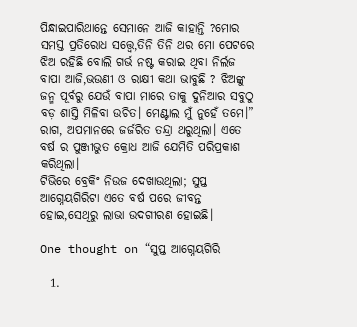ପିନ୍ଧାଇପାରିଥାନ୍ତେ ସେମାନେ ଆଜି କାହାନ୍ତି ?ମୋର ସମସ୍ତ ପ୍ରତିରୋଧ ସତ୍ତ୍ୱେ,ତିନି ତିନି ଥର ମୋ ପେଟରେ ଝିଅ ରହିଛି ବୋଲି ଗର୍ଭ ନଷ୍ଟ କରାଇ ଥିବା ନିର୍ଲଜ ବାପା ଆଜି,ଭଉଣୀ ଓ ରାକ୍ଷୀ କଥା ଭାବୁଛି ? ଝିଅଙ୍କୁ ଜନ୍ମ ପୂର୍ବରୁ ଯେଉଁ ବାପା ମାରେ ତାକୁ ଦୁନିଆର ସବୁଠୁ ବଡ଼ ଶାସ୍ତି ମିଳିବା ଉଚିତ। ମେଣ୍ଟାଲ ମୁଁ ନୁହେଁ ତମେ।”
ରାଗ, ଅପମାନରେ ଜର୍ଜରିତ ତନ୍ଦ୍ରା ଥରୁଥିଲା। ଏତେ ବର୍ଷ ର ପୁଞ୍ଜୀଭୁତ କ୍ରୋଧ ଆଜି ଯେମିତି ପରିପ୍ରକାଶ କରିଥିଲା।
ଟିଭିରେ ବ୍ରେକିଂ ନିଉଜ ଦେଖାଉଥିଲା; ସୁପ୍ତ ଆଗ୍ନେୟଗିରିଟା ଏତେ ବର୍ଷ ପରେ ଜୀବନ୍ତ ହୋଇ,ସେଥିରୁ ଲାଭା ଉଦଗୀରଣ ହୋଇଛି।

One thought on “ସୁପ୍ତ ଆଗ୍ନେୟଗିରି

  1.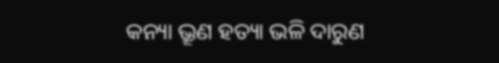କନ୍ୟା ଭ୍ରୂଣ ହତ୍ୟା ଭଳି ଦାରୁଣ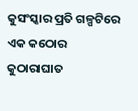କୁସଂସ୍କାର ପ୍ରତି ଗଳ୍ପଟିରେ ଏକ କଠୋର କୁଠାରାଘାତ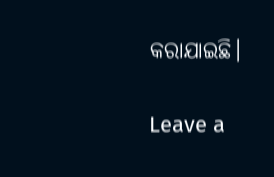କରାଯାଇଛି।

Leave a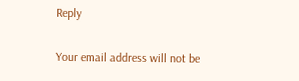Reply

Your email address will not be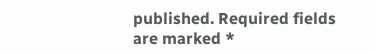published. Required fields are marked *